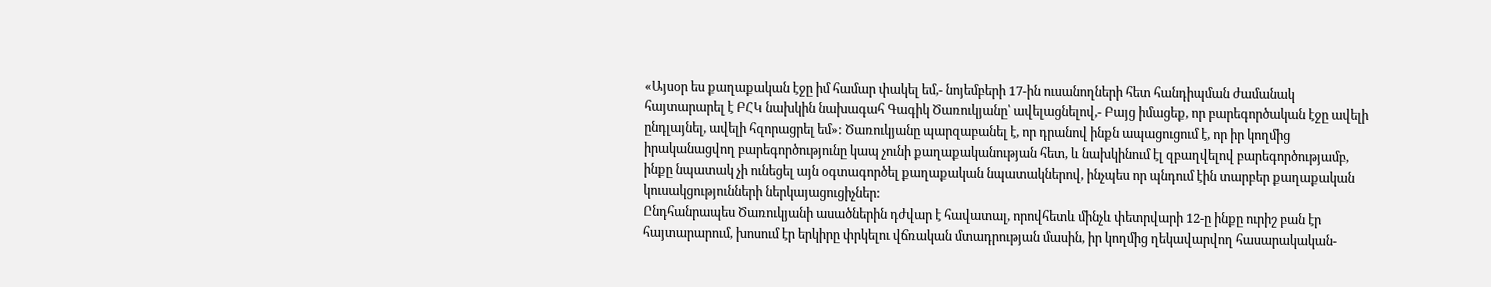«Այսօր ես քաղաքական էջը իմ համար փակել եմ,- նոյեմբերի 17-ին ուսանողների հետ հանդիպման ժամանակ հայտարարել է ԲՀԿ նախկին նախագահ Գագիկ Ծառուկյանը՝ ավելացնելով,- Բայց իմացեք, որ բարեգործական էջը ավելի ընդլայնել, ավելի հզորացրել եմ»: Ծառուկյանը պարզաբանել է, որ դրանով ինքն ապացուցում է, որ իր կողմից իրականացվող բարեգործությունը կապ չունի քաղաքականության հետ, և նախկինում էլ զբաղվելով բարեգործությամբ, ինքը նպատակ չի ունեցել այն օգտագործել քաղաքական նպատակներով, ինչպես որ պնդում էին տարբեր քաղաքական կուսակցությունների ներկայացուցիչներ:
Ընդհանրապես Ծառուկյանի ասածներին դժվար է հավատալ, որովհետև մինչև փետրվարի 12-ը ինքը ուրիշ բան էր հայտարարում, խոսում էր երկիրը փրկելու վճռական մտադրության մասին, իր կողմից ղեկավարվող հասարակական-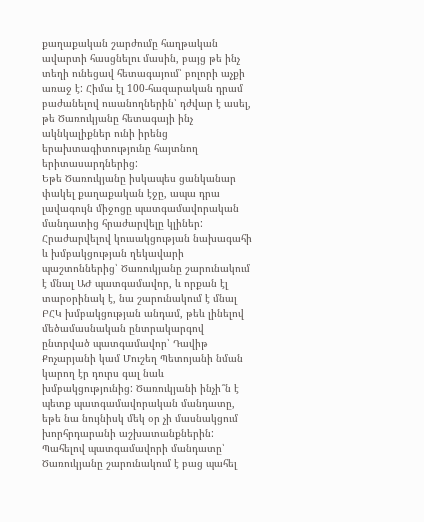քաղաքական շարժումը հաղթական ավարտի հասցնելու մասին, բայց թե ինչ տեղի ունեցավ հետագայում՝ բոլորի աչքի առաջ է: Հիմա էլ 100-հազարական դրամ բաժանելով ուսանողներին՝ դժվար է ասել, թե Ծառուկյանը հետագայի ինչ ակնկալիքներ ունի իրենց երախտագիտությունը հայտնող երիտասարդներից:
Եթե Ծառուկյանը իսկապես ցանկանար փակել քաղաքական էջը, ապա դրա լավագույն միջոցը պատգամավորական մանդատից հրաժարվելը կլիներ: Հրաժարվելով կուսակցության նախագահի և խմբակցության ղեկավարի պաշտոններից՝ Ծառուկյանը շարունակում է մնալ ԱԺ պատգամավոր, և որքան էլ տարօրինակ է, նա շարունակում է մնալ ԲՀԿ խմբակցության անդամ, թեև լինելով մեծամասնական ընտրակարգով ընտրված պատգամավոր՝ Դավիթ Քոչարյանի կամ Մուշեղ Պետոյանի նման կարող էր դուրս գալ նաև խմբակցությունից: Ծառուկյանի ինչի՞ն է պետք պատգամավորական մանդատը, եթե նա նույնիսկ մեկ օր չի մասնակցում խորհրդարանի աշխատանքներին: Պահելով պատգամավորի մանդատը՝ Ծառուկյանը շարունակում է բաց պահել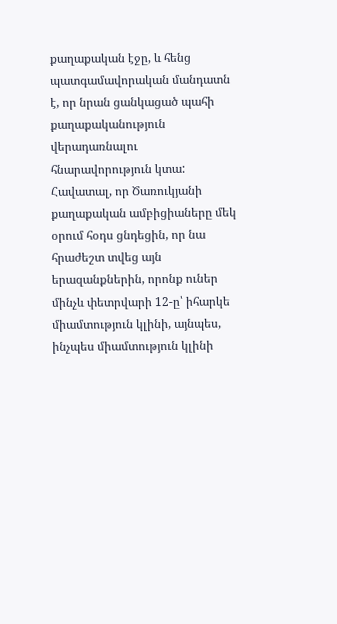քաղաքական էջը, և հենց պատգամավորական մանդատն է, որ նրան ցանկացած պահի քաղաքականություն վերադառնալու հնարավորություն կտա:
Հավատալ, որ Ծառուկյանի քաղաքական ամբիցիաները մեկ օրում հօդս ցնդեցին, որ նա հրաժեշտ տվեց այն երազանքներին, որոնք ուներ մինչև փետրվարի 12-ը՝ իհարկե միամտություն կլինի, այնպես, ինչպես միամտություն կլինի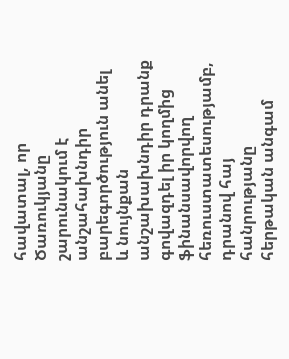հավատալ, որ Ծառուկյանը շարունակում է անշահախնդիր բարեգործություն անել և նույնքան անշախախնդիր դրանք գովազդել իր կողմից ֆինանսավորվող հեռուստատեսությամբ, դրանով հայ հանրությանը հերթական անգամ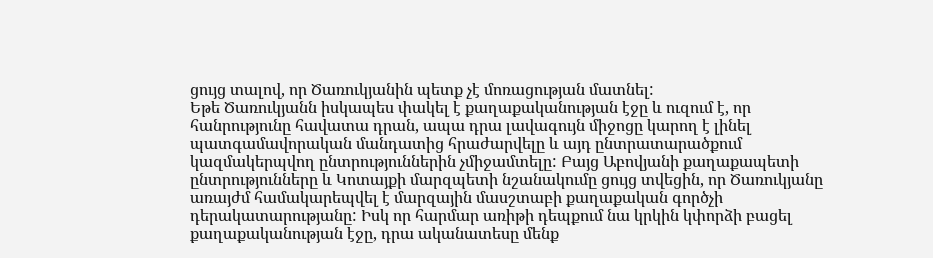ցույց տալով, որ Ծառուկյանին պետք չէ մոռացության մատնել:
Եթե Ծառուկյանն իսկապես փակել է քաղաքականության էջը և ուզում է, որ հանրությունը հավատա դրան, ապա դրա լավագույն միջոցը կարող է լինել պատգամավորական մանդատից հրաժարվելը և այդ ընտրատարածքում կազմակերպվող ընտրություններին չմիջամտելը: Բայց Աբովյանի քաղաքապետի ընտրությունները և Կոտայքի մարզպետի նշանակումը ցույց տվեցին, որ Ծառուկյանը առայժմ համակարեպվել է մարզային մասշտաբի քաղաքական գործչի դերակատարությանը: Իսկ որ հարմար առիթի դեպքում նա կրկին կփորձի բացել քաղաքականության էջը, դրա ականատեսը մենք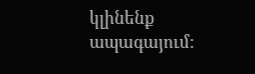կլինենք ապագայում: